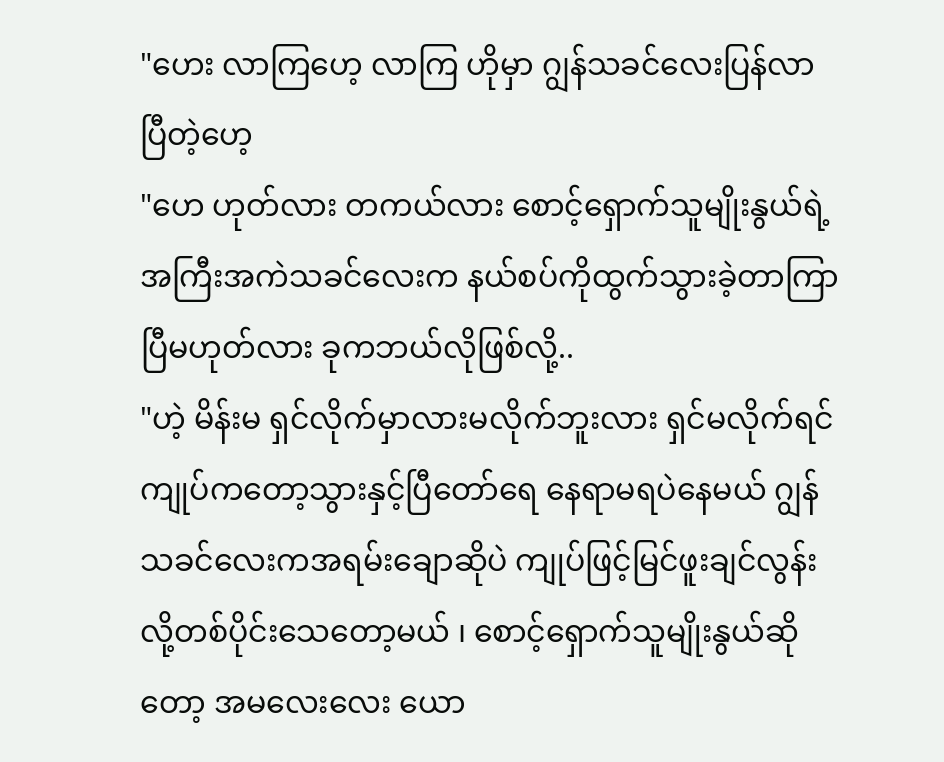"ဟေး လာကြဟေ့ လာကြ ဟိုမှာ ဂျွန်သခင်လေးပြန်လာပြီတဲ့ဟေ့
"ဟေ ဟုတ်လား တကယ်လား စောင့်ရှောက်သူမျိုးနွယ်ရဲ့အကြီးအကဲသခင်လေးက နယ်စပ်ကိုထွက်သွားခဲ့တာကြာပြီမဟုတ်လား ခုကဘယ်လိုဖြစ်လို့..
"ဟဲ့ မိန်းမ ရှင်လိုက်မှာလားမလိုက်ဘူးလား ရှင်မလိုက်ရင် ကျုပ်ကတော့သွားနှင့်ပြီတော်ရေ နေရာမရပဲနေမယ် ဂျွန်သခင်လေးကအရမ်းချောဆိုပဲ ကျုပ်ဖြင့်မြင်ဖူးချင်လွန်းလို့တစ်ပိုင်းသေတော့မယ် ၊ စောင့်ရှောက်သူမျိုးနွယ်ဆိုတော့ အမလေးလေး ယော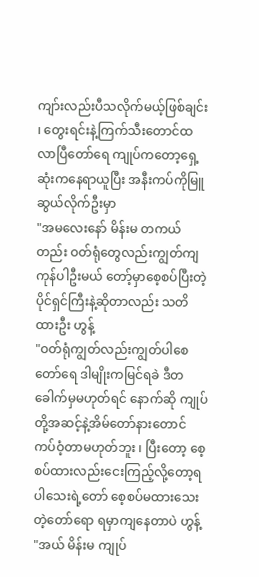ကျာ်းလည်းပီသလိုက်မယ့်ဖြစ်ချင်း ၊ တွေးရင်းနဲ့ကြက်သီးတောင်ထလာပြီတော်ရေ ကျုပ်ကတော့ရှေ့ဆုံးကနေရာယူပြီး အနီးကပ်ကိုမြူဆွယ်လိုက်ဦးမှာ
"အမလေးနော် မိန်းမ တကယ်တည်း ဝတ်ရုံတွေလည်းကျွတ်ကျကုန်ပါဦးမယ် တော့်မှာစေ့စပ်ပြီးတဲ့ပိုင်ရှင်ကြီးနဲ့ဆိုတာလည်း သတိထားဦး ဟွန့်
"ဝတ်ရုံကျွတ်လည်းကျွတ်ပါစေတော်ရေ ဒါမျိုးကမြင်ရခဲ ဒီတခေါက်မှမဟုတ်ရင် နောက်ဆို ကျုပ်တို့အဆင့်နဲ့အိမ်တော်နားတောင်ကပ်ဝံ့တာမဟုတ်ဘူး ၊ ပြီးတော့ စေ့စပ်ထားလည်းငေးကြည့်လို့တော့ရပါသေးရဲ့တော် စေ့စပ်မထားသေးတဲ့တော်ရော ရမှာကျနေတာပဲ ဟွန့်
"အယ် မိန်းမ ကျုပ်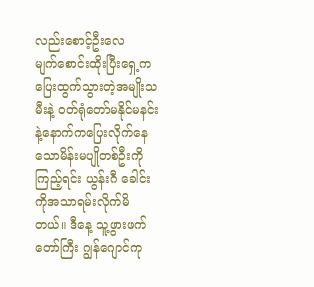လည်းစောင့်ဦးလေ
မျက်စောင်းထိုးပြီးရှေ့ကပြေးထွက်သွားတဲ့အမျိုးသမီးနဲ့ ဝတ်ရုံတော်မနိုင်မနင်းနဲ့နောက်ကပြေးလိုက်နေသောမိန်းမပျိုတစ်ဦးကိုကြည့်ရင်း ယွန်းဂီ ခေါင်းကိုအသာရမ်းလိုက်မိတယ်။ ဒီနေ့ သူ့ဖွားဖက်တော်ကြီး ဂျွန်ဂျောင်ကု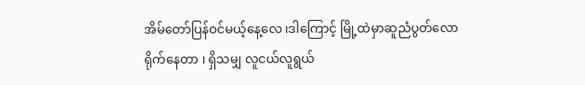အိမ်တော်ပြန်ဝင်မယ့်နေ့လေ ၊ဒါကြောင့် မြို့ထဲမှာဆူညံပွတ်လောရိုက်နေတာ ၊ ရှိသမျှ လူငယ်လူရွယ်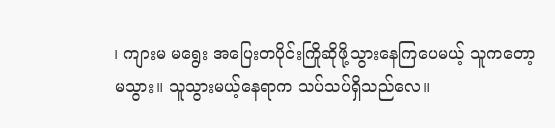၊ ကျားမ မရွေး အပြေးတပိုင်းကြိုဆိုဖို့သွားနေကြပေမယ့် သူကတော့မသွား။ သူသွားမယ့်နေရာက သပ်သပ်ရှိသည်လေ။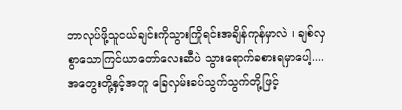ဘာလုပ်ဖို့သူငယ်ချင်းကိုသွားကြိုရင်းအချိန်ကုန်မှာလဲ ၊ ချစ်လှစွာသောကြင်ယာတော်လေးဆီပဲ သွားရောက်ခစားရမှာပေါ့....
အတွေးတို့နှင့်အတူ ခြေလှမ်းခပ်သွက်သွက်တို့ဖြင့်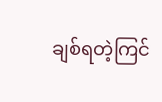ချစ်ရတဲ့ကြင်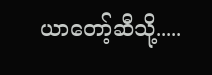ယာတော့်ဆီသို့.....